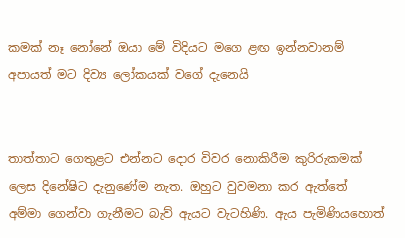කමක් නෑ නෝනේ ඔයා මේ විදියට මගෙ ළඟ ඉන්නවානම් අපායත් මට දිව්‍ය ලෝකයක් වගේ දැනෙයි


තාත්තාට ගෙතුළට එන්නට දොර විවර නොකිරීම කුරිරුකමක් ලෙස දිනේෂිට දැනුණේම නැත. ඔහුට වුවමනා කර ඇත්තේ අම්මා ගෙන්වා ගැනීමට බැව් ඇයට වැටහිණි. ඇය පැමිණියහොත්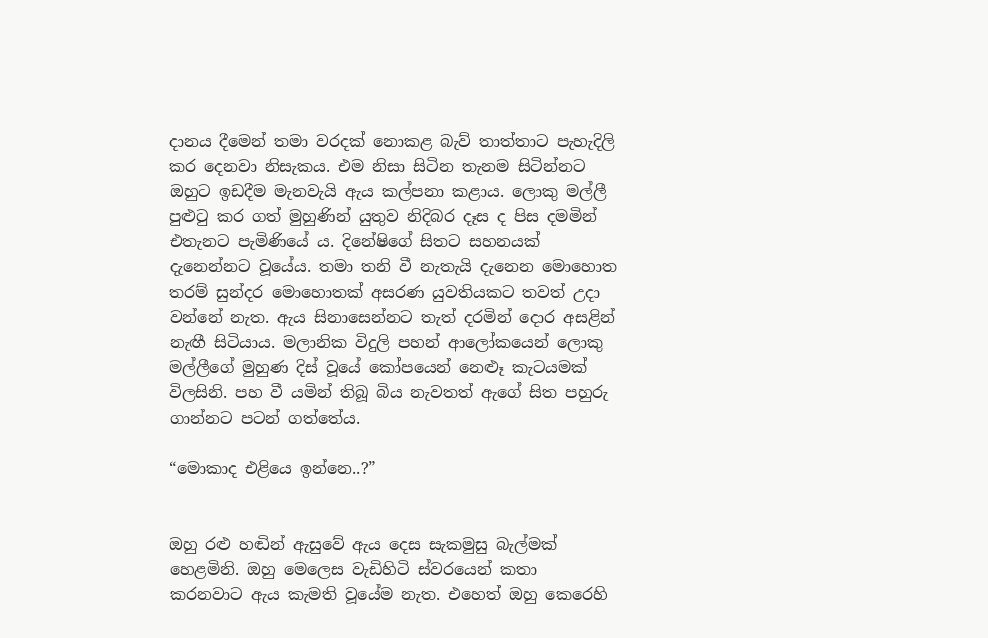දානය දීමෙන් තමා වරදක් නොකළ බැව් තාත්තාට පැහැදිලි කර දෙනවා නිසැකය. එම නිසා සිටින තැනම සිටින්නට ඔහුට ඉඩදීම මැනවැයි ඇය කල්පනා කළාය. ලොකු මල්ලී පුළුටු කර ගත් මුහුණින් යුතුව නිදිබර දෑස ද පිස දමමින් එතැනට පැමිණියේ ය. දිනේෂිගේ සිතට සහනයක් දැනෙන්නට වූයේය. තමා තනි වී නැතැයි දැනෙන මොහොත තරම් සුන්දර මොහොතක් අසරණ යුවතියකට තවත් උදා වන්නේ නැත. ඇය සිනාසෙන්නට තැත් දරමින් දොර අසළින් නැඟී සිටියාය. මලානික විදුලි පහන් ආලෝකයෙන් ලොකු මල්ලීගේ මුහුණ දිස් වූයේ කෝපයෙන් නෙළුෑ කැටයමක් විලසිනි. පහ වී යමින් තිබූ බිය නැවතත් ඇගේ සිත පහුරු ගාන්නට පටන් ගත්තේය.

“මොකාද එළියෙ ඉන්නෙ..?”


ඔහු රළු හඬින් ඇසුවේ ඇය දෙස සැකමුසු බැල්මක් හෙළමිනි. ඔහු මෙලෙස වැඩිහිටි ස්වරයෙන් කතා කරනවාට ඇය කැමති වූයේම නැත. එහෙත් ඔහු කෙරෙහි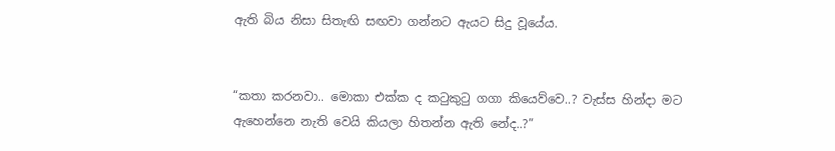ඇති බිය නිසා සිතැඟි සඟවා ගන්නට ඇයට සිදු වූයේය.


“කතා කරනවා.. මොකා එක්ක ද කටුකුටු ගගා කියෙව්වෙ..? වැස්ස හින්දා මට ඇහෙන්නෙ නැති වෙයි කියලා හිතන්න ඇති නේද..?”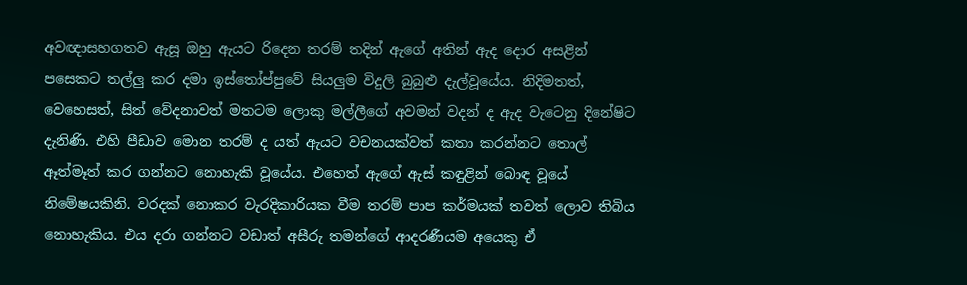අවඥාසහගතව ඇසූ ඔහු ඇයට රිදෙන තරම් තදින් ඇගේ අතින් ඇද දොර අසළින් පසෙකට තල්ලු‍ කර දමා ඉස්තෝප්පුවේ සියලු‍ම විදුලි බුබුළු දැල්වූයේය. නිදිමතත්, වෙහෙසත්, සිත් වේදනාවත් මතටම ලොකු මල්ලීගේ අවමන් වදන් ද ඇද වැටෙනු දිනේෂිට දැනිණි. එහි පීඩාව මොන තරම් ද යත් ඇයට වචනයක්වත් කතා කරන්නට තොල් ඈත්මෑත් කර ගන්නට නොහැකි වූයේය. එහෙත් ඇගේ ඇස් කඳුළින් බොඳ වූයේ නිමේෂයකිනි. වරදක් නොකර වැරදිකාරියක වීම තරම් පාප කර්මයක් තවත් ලොව තිබිය නොහැකිය. එය දරා ගන්නට වඩාත් අසීරු තමන්ගේ ආදරණීයම අයෙකු ඒ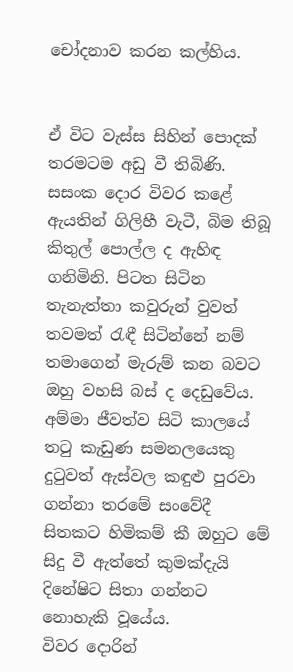චෝදනාව කරන කල්හිය.


ඒ විට වැස්ස සිහින් පොදක් තරමටම අඩු වී තිබිණි. සසංක දොර විවර කළේ ඇයතින් ගිලිහී වැටී, බිම තිබූ කිතුල් පොල්ල ද ඇහිඳ ගනිමිනි. පිටත සිටින තැනැත්තා කවුරුන් වුවත් තවමත් රැඳී සිටින්නේ නම් තමාගෙන් මැරුම් කන බවට ඔහු වහසි බස් ද දෙඩුවේය. අම්මා ජීවත්ව සිටි කාලයේ තටු කැඩුණ සමනලයෙකු දුටුවත් ඇස්වල කඳුළු පුරවා ගන්නා තරමේ සංවේදී සිතකට හිමිකම් කී ඔහුට මේ සිදු වී ඇත්තේ කුමක්දැයි දිනේෂිට සිතා ගන්නට නොහැකි වූයේය.
විවර දොරින්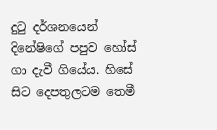දුටු දර්ශනයෙන් දිනේෂිගේ පපුව හෝස් ගා දැවී ගියේය. හිසේ සිට දෙපතුලටම තෙමී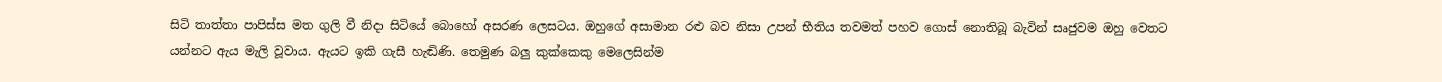සිටි තාත්තා පාපිස්ස මත ගුලි වී නිදා සිටියේ බොහෝ අසරණ ලෙසටය. ඔහුගේ අසාමාන රළු බව නිසා උපන් භීතිය තවමත් පහව ගොස් නොතිබූ බැවින් සෘජුවම ඔහු වෙතට යන්නට ඇය මැලි වූවාය. ඇයට ඉකි ගැසී හැඬිණි. තෙමුණ බලු‍ කුක්කෙකු මෙලෙසින්ම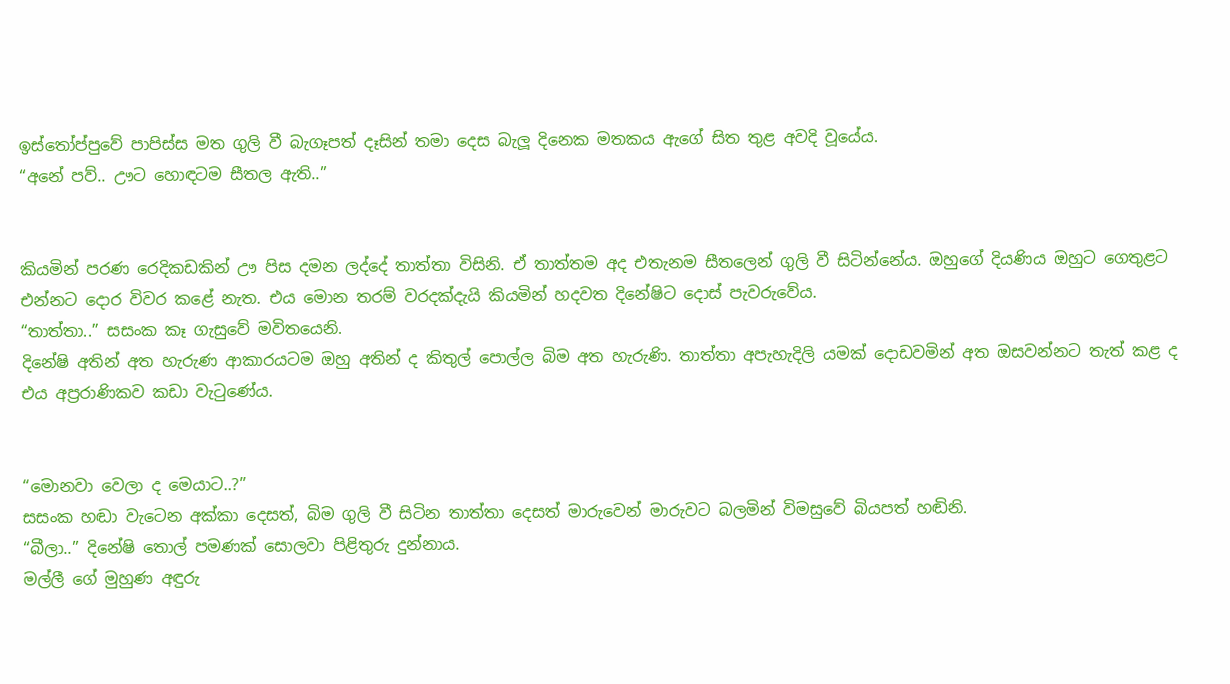ඉස්තෝප්පුවේ පාපිස්ස මත ගුලි වී බැගෑපත් දෑසින් තමා දෙස බැලූ දිනෙක මතකය ඇගේ සිත තුළ අවදි වූයේය.
“අනේ පව්.. ඌට හොඳටම සීතල ඇති..”


කියමින් පරණ රෙදිකඩකින් ඌ පිස දමන ලද්දේ තාත්තා විසිනි. ඒ තාත්තම අද එතැනම සීතලෙන් ගුලි වී සිටින්නේය. ඔහුගේ දියණිය ඔහුට ගෙතුළට එන්නට දොර විවර කළේ නැත. එය මොන තරම් වරදක්දැයි කියමින් හදවත දිනේෂිට දොස් පැවරුවේය.
“තාත්තා..” සසංක කෑ ගැසුවේ මවිතයෙනි.
දිනේෂි අතින් අත හැරුණ ආකාරයටම ඔහු අතින් ද කිතුල් පොල්ල බිම අත හැරුණි. තාත්තා අපැහැදිලි යමක් දොඩවමින් අත ඔසවන්නට තැත් කළ ද එය අප්‍රරාණිකව කඩා වැටුණේය.


“මොනවා වෙලා ද මෙයාට..?”
සසංක හඬා වැටෙන අක්කා දෙසත්, බිම ගුලි වී සිටින තාත්තා දෙසත් මාරුවෙන් මාරුවට බලමින් විමසුවේ බියපත් හඬිනි.
“බීලා..” දිනේෂි තොල් පමණක් සොලවා පිළිතුරු දුන්නාය.
මල්ලී ගේ මුහුණ අඳුරු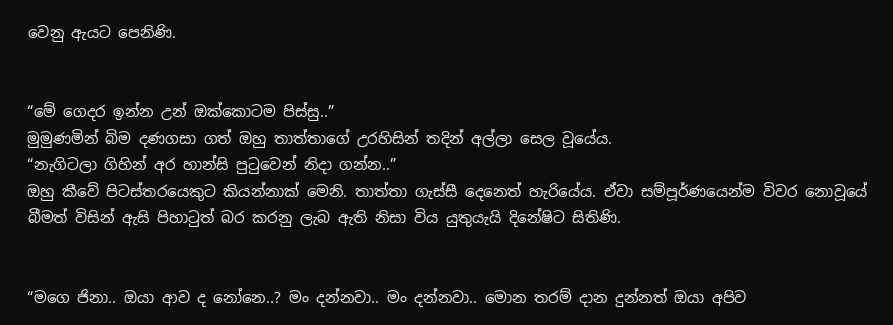වෙනු ඇයට පෙනිණි.


“මේ ගෙදර ඉන්න උන් ඔක්කොටම පිස්සු..”
මුමුණමින් බිම දණගසා ගත් ඔහු තාත්තාගේ උරහිසින් තදින් අල්ලා සෙල වූයේය.
“නැගිටලා ගිහින් අර හාන්සි පුටුවෙන් නිදා ගන්න..”
ඔහු කීවේ පිටස්තරයෙකුට කියන්නාක් මෙනි. තාත්තා ගැස්සී දෙනෙත් හැරියේය. ඒවා සම්පූර්ණයෙන්ම විවර නොවූයේ බීමත් විසින් ඇසි පිහාටුත් බර කරනු ලැබ ඇති නිසා විය යුතුයැයි දිනේෂිට සිතිණි.


“මගෙ ජිනා.. ඔයා ආව ද නෝනෙ..? මං දන්නවා.. මං දන්නවා.. මොන තරම් දාන දුන්නත් ඔයා අපිව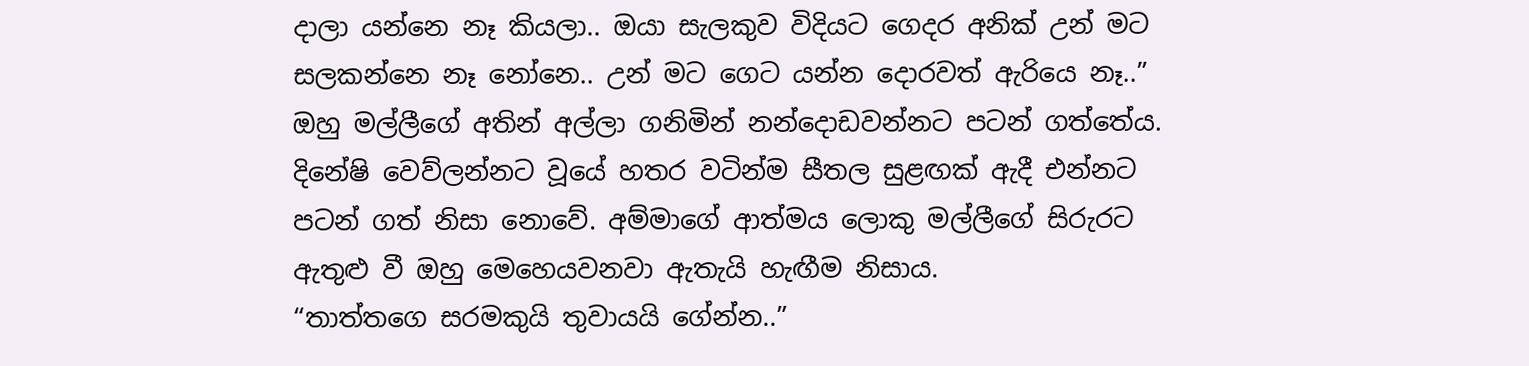දාලා යන්නෙ නෑ කියලා.. ඔයා සැලකුව විදියට ගෙදර අනික් උන් මට සලකන්නෙ නෑ නෝනෙ.. උන් මට ගෙට යන්න දොරවත් ඇරියෙ නෑ..”
ඔහු මල්ලීගේ අතින් අල්ලා ගනිමින් නන්දොඩවන්නට පටන් ගත්තේය. දිනේෂි වෙව්ලන්නට වූයේ හතර වටින්ම සීතල සුළඟක් ඇදී එන්නට පටන් ගත් නිසා නොවේ. අම්මාගේ ආත්මය ලොකු මල්ලීගේ සිරුරට ඇතුළු වී ඔහු මෙහෙයවනවා ඇතැයි හැඟීම නිසාය.
“තාත්තගෙ සරමකුයි තුවායයි ගේන්න..”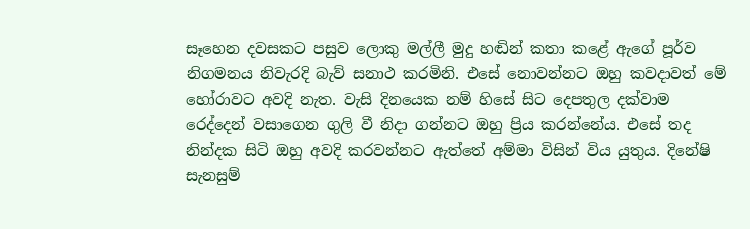සෑහෙන දවසකට පසුව ලොකු මල්ලී මුදු හඬින් කතා කළේ ඇගේ පූර්ව නිගමනය නිවැරදි බැව් සනාථ කරමිනි. එසේ නොවන්නට ඔහු කවදාවත් මේ හෝරාවට අවදි නැත. වැසි දිනයෙක නම් හිසේ සිට දෙපතුල දක්වාම රෙද්දෙන් වසාගෙන ගුලි වී නිදා ගන්නට ඔහු ප්‍රිය කරන්නේය. එසේ තද නින්දක සිටි ඔහු අවදි කරවන්නට ඇත්තේ අම්මා විසින් විය යුතුය. දිනේෂි සැනසුම්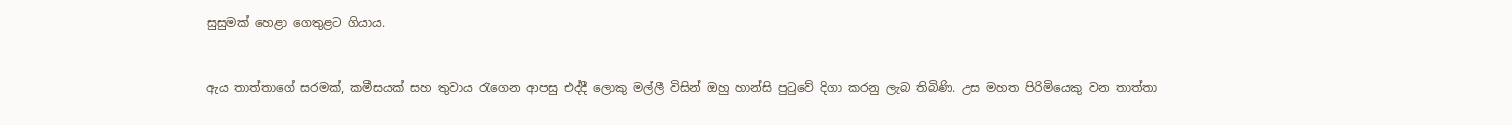සුසුමක් හෙළා ගෙතුළට ගියාය.


ඇය තාත්තාගේ සරමක්, කමීසයක් සහ තුවාය රැගෙන ආපසු එද්දී ලොකු මල්ලී විසින් ඔහු හාන්සි පුටුවේ දිගා කරනු ලැබ තිබිණි. උස මහත පිරිමියෙකු වන තාත්තා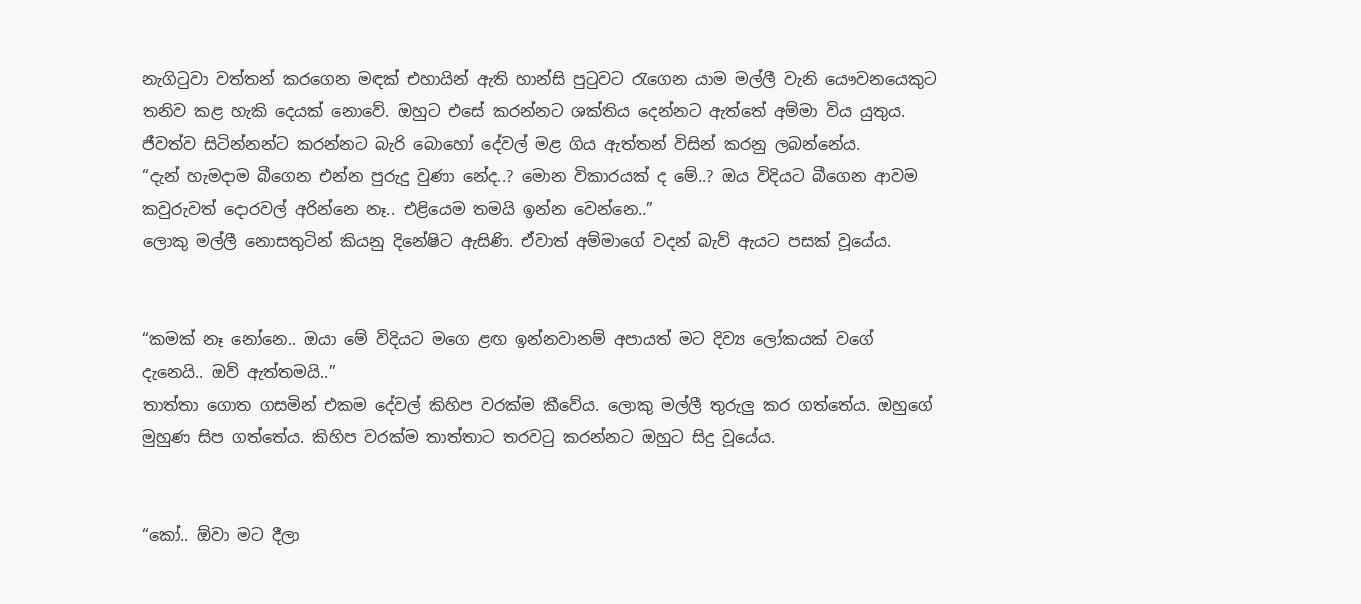නැගිටුවා වත්තන් කරගෙන මඳක් එහායින් ඇති හාන්සි පුටුවට රැගෙන යාම මල්ලී වැනි යෞවනයෙකුට තනිව කළ හැකි දෙයක් නොවේ. ඔහුට එසේ කරන්නට ශක්තිය දෙන්නට ඇත්තේ අම්මා විය යුතුය. ජීවත්ව සිටින්නන්ට කරන්නට බැරි බොහෝ දේවල් මළ ගිය ඇත්තන් විසින් කරනු ලබන්නේය.
“දැන් හැමදාම බීගෙන එන්න පුරුදු වුණා නේද..? මොන විකාරයක් ද මේ..? ඔය විදියට බීගෙන ආවම කවුරුවත් දොරවල් අරින්නෙ නෑ.. එළියෙම තමයි ඉන්න වෙන්නෙ..”
ලොකු මල්ලී නොසතුටින් කියනු දිනේෂිට ඇසිණි. ඒවාත් අම්මාගේ වදන් බැව් ඇයට පසක් වූයේය.


“කමක් නෑ නෝනෙ.. ඔයා මේ විදියට මගෙ ළඟ ඉන්නවානම් අපායත් මට දිව්‍ය ලෝකයක් වගේ දැනෙයි.. ඔව් ඇත්තමයි..”
තාත්තා ගොත ගසමින් එකම දේවල් කිහිප වරක්ම කීවේය. ලොකු මල්ලී තුරුලු කර ගත්තේය. ඔහුගේ මුහුණ සිප ගත්තේය. කිහිප වරක්ම තාත්තාට තරවටු කරන්නට ඔහුට සිදු වූයේය.


“කෝ.. ඕවා මට දීලා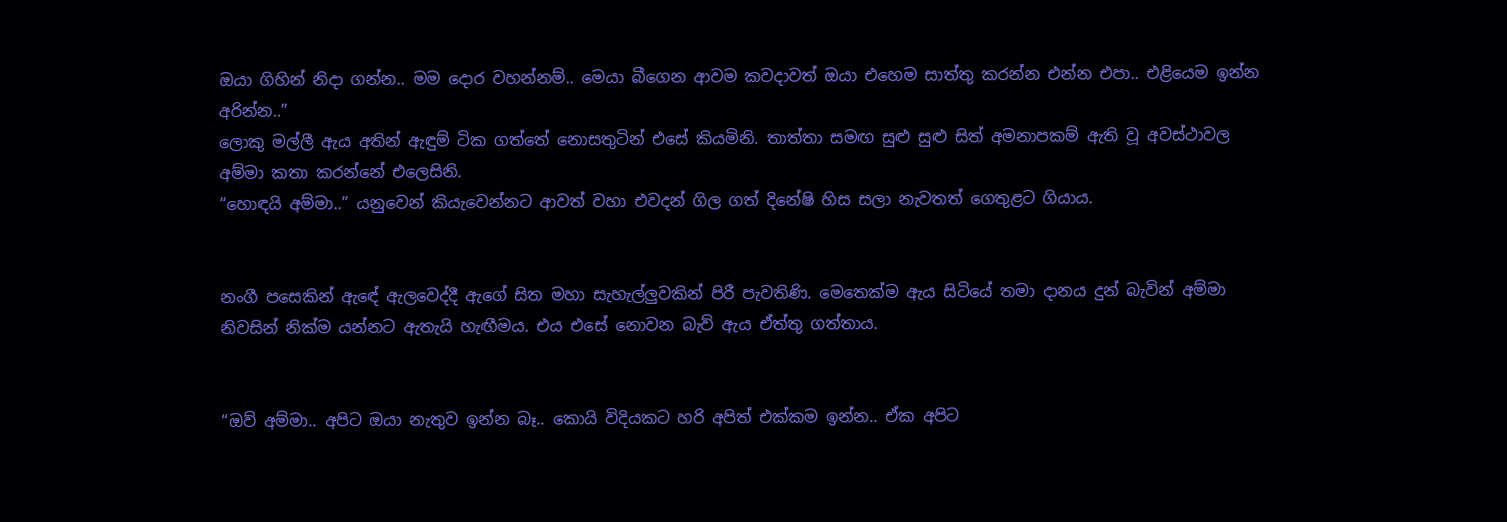ඔයා ගිහින් නිදා ගන්න.. මම දොර වහන්නම්.. මෙයා බීගෙන ආවම කවදාවත් ඔයා එහෙම සාත්තු කරන්න එන්න එපා.. එළියෙම ඉන්න අරින්න..”
ලොකු මල්ලී ඇය අතින් ඇඳුම් ටික ගත්තේ නොසතුටින් එසේ කියමිනි. තාත්තා සමඟ සුළු සුළු සිත් අමනාපකම් ඇති වූ අවස්ථාවල අම්මා කතා කරන්නේ එලෙසිනි.
“හොඳයි අම්මා..” යනුවෙන් කියැවෙන්නට ආවත් වහා එවදන් ගිල ගත් දිනේෂි හිස සලා නැවතත් ගෙතුළට ගියාය.


නංගී පසෙකින් ඇඳේ ඇලවෙද්දී ඇගේ සිත මහා සැහැල්ලු‍වකින් පිරී පැවතිණි. මෙතෙක්ම ඇය සිටියේ තමා දානය දුන් බැවින් අම්මා නිවසින් නික්ම යන්නට ඇතැයි හැඟීමය. එය එසේ නොවන බැව් ඇය ඒත්තු ගත්තාය.


“ඔව් අම්මා.. අපිට ඔයා නැතුව ඉන්න බෑ.. කොයි විදියකට හරි අපිත් එක්කම ඉන්න.. ඒක අපිට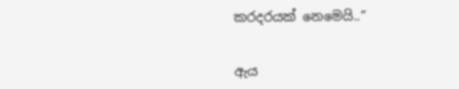කරදරයක් නෙමෙයි..”


ඇය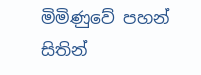මිමිණුවේ පහන් සිතින්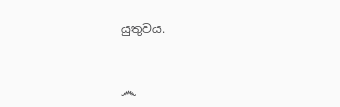යුතුවය.


෴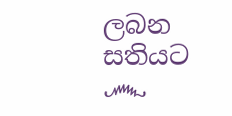ලබන සතියට ෴